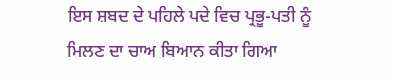ਇਸ ਸ਼ਬਦ ਦੇ ਪਹਿਲੇ ਪਦੇ ਵਿਚ ਪ੍ਰਭੂ-ਪਤੀ ਨੂੰ ਮਿਲਣ ਦਾ ਚਾਅ ਬਿਆਨ ਕੀਤਾ ਗਿਆ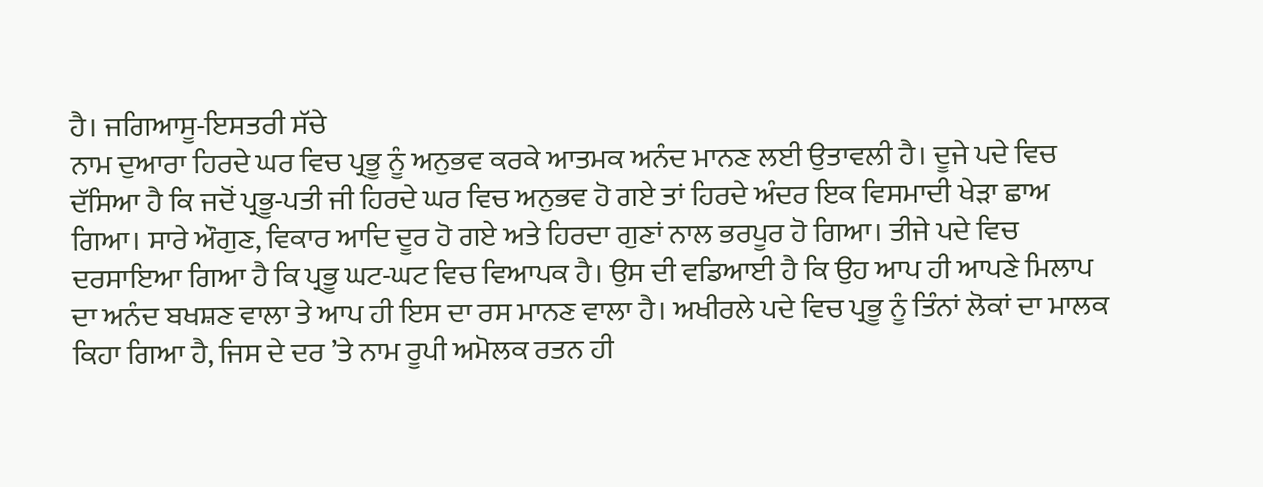ਹੈ। ਜਗਿਆਸੂ-ਇਸਤਰੀ ਸੱਚੇ
ਨਾਮ ਦੁਆਰਾ ਹਿਰਦੇ ਘਰ ਵਿਚ ਪ੍ਰਭੂ ਨੂੰ ਅਨੁਭਵ ਕਰਕੇ ਆਤਮਕ ਅਨੰਦ ਮਾਨਣ ਲਈ ਉਤਾਵਲੀ ਹੈ। ਦੂਜੇ ਪਦੇ ਵਿਚ ਦੱਸਿਆ ਹੈ ਕਿ ਜਦੋਂ ਪ੍ਰਭੂ-ਪਤੀ ਜੀ ਹਿਰਦੇ ਘਰ ਵਿਚ ਅਨੁਭਵ ਹੋ ਗਏ ਤਾਂ ਹਿਰਦੇ ਅੰਦਰ ਇਕ ਵਿਸਮਾਦੀ ਖੇੜਾ ਛਾਅ ਗਿਆ। ਸਾਰੇ ਔਗੁਣ, ਵਿਕਾਰ ਆਦਿ ਦੂਰ ਹੋ ਗਏ ਅਤੇ ਹਿਰਦਾ ਗੁਣਾਂ ਨਾਲ ਭਰਪੂਰ ਹੋ ਗਿਆ। ਤੀਜੇ ਪਦੇ ਵਿਚ ਦਰਸਾਇਆ ਗਿਆ ਹੈ ਕਿ ਪ੍ਰਭੂ ਘਟ-ਘਟ ਵਿਚ ਵਿਆਪਕ ਹੈ। ਉਸ ਦੀ ਵਡਿਆਈ ਹੈ ਕਿ ਉਹ ਆਪ ਹੀ ਆਪਣੇ ਮਿਲਾਪ ਦਾ ਅਨੰਦ ਬਖਸ਼ਣ ਵਾਲਾ ਤੇ ਆਪ ਹੀ ਇਸ ਦਾ ਰਸ ਮਾਨਣ ਵਾਲਾ ਹੈ। ਅਖੀਰਲੇ ਪਦੇ ਵਿਚ ਪ੍ਰਭੂ ਨੂੰ ਤਿੰਨਾਂ ਲੋਕਾਂ ਦਾ ਮਾਲਕ ਕਿਹਾ ਗਿਆ ਹੈ, ਜਿਸ ਦੇ ਦਰ ’ਤੇ ਨਾਮ ਰੂਪੀ ਅਮੋਲਕ ਰਤਨ ਹੀ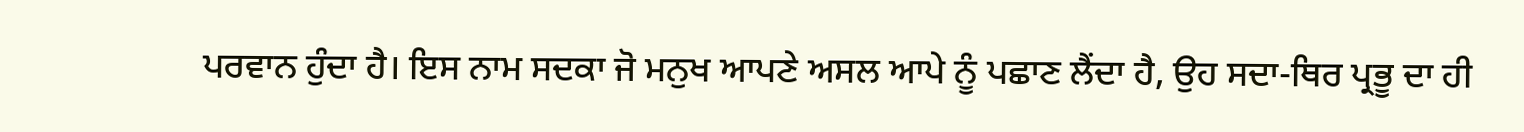ਪਰਵਾਨ ਹੁੰਦਾ ਹੈ। ਇਸ ਨਾਮ ਸਦਕਾ ਜੋ ਮਨੁਖ ਆਪਣੇ ਅਸਲ ਆਪੇ ਨੂੰ ਪਛਾਣ ਲੈਂਦਾ ਹੈ, ਉਹ ਸਦਾ-ਥਿਰ ਪ੍ਰਭੂ ਦਾ ਹੀ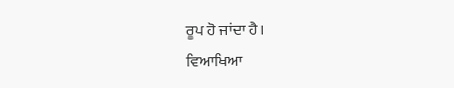ਰੂਪ ਹੋ ਜਾਂਦਾ ਹੈ।
ਵਿਆਖਿਆ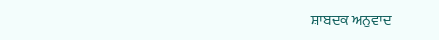ਸ਼ਾਬਦਕ ਅਨੁਵਾਦ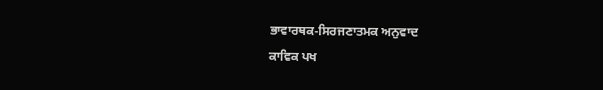ਭਾਵਾਰਥਕ-ਸਿਰਜਣਾਤਮਕ ਅਨੁਵਾਦ
ਕਾਵਿਕ ਪਖ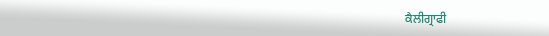ਕੈਲੀਗ੍ਰਾਫੀ